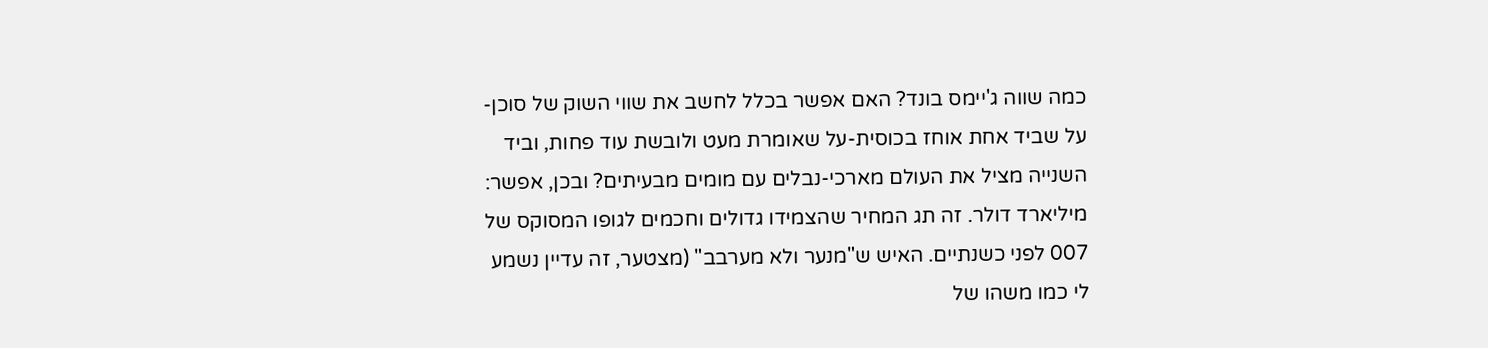כמה שווה ג'יימס בונד? האם אפשר בכלל לחשב את שווי השוק של סוכן-על שביד אחת אוחז בכוסית-על שאומרת מעט ולובשת עוד פחות, וביד השנייה מציל את העולם מארכי-נבלים עם מומים מבעיתים? ובכן, אפשר: מיליארד דולר. זה תג המחיר שהצמידו גדולים וחכמים לגופו המסוקס של 007 לפני כשנתיים. האיש ש"מנער ולא מערבב" (מצטער, זה עדיין נשמע לי כמו משהו של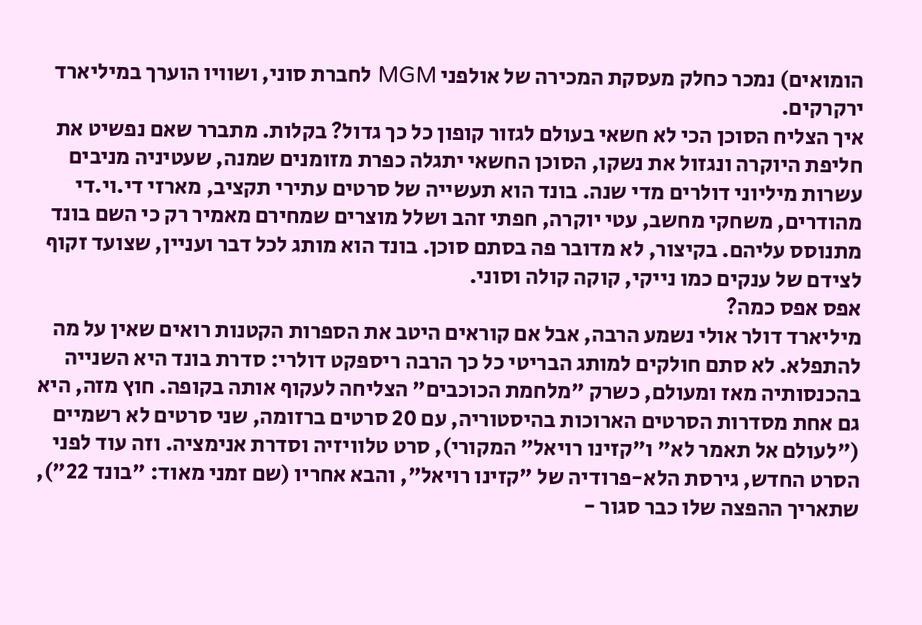הומואים) נמכר כחלק מעסקת המכירה של אולפני MGM לחברת סוני, ושוויו הוערך במיליארד ירקרקים.
איך הצליח הסוכן הכי לא חשאי בעולם לגזור קופון כל כך גדול? בקלות. מתברר שאם נפשיט את חליפת היוקרה ונגזול את נשקו, הסוכן החשאי יתגלה כפרת מזומנים שמנה, שעטיניה מניבים עשרות מיליוני דולרים מדי שנה. בונד הוא תעשייה של סרטים עתירי תקציב, מארזי די.וי.די מהודרים, משחקי מחשב, עטי יוקרה, חפתי זהב ושלל מוצרים שמחירם מאמיר רק כי השם בונד מתנוסס עליהם. בקיצור, לא מדובר פה בסתם סוכן. בונד הוא מותג לכל דבר ועניין, שצועד זקוף לצידם של ענקים כמו נייקי, קוקה קולה וסוני.
אפס אפס כמה?
מיליארד דולר אולי נשמע הרבה, אבל אם קוראים היטב את הספרות הקטנות רואים שאין על מה להתפלא. לא סתם חולקים למותג הבריטי כל כך הרבה ריספקט דולרי: סדרת בונד היא השנייה בהכנסותיה מאז ומעולם, כשרק "מלחמת הכוכבים" הצליחה לעקוף אותה בקופה. חוץ מזה, היא גם אחת מסדרות הסרטים הארוכות בהיסטוריה, עם 20 סרטים ברזומה, שני סרטים לא רשמיים ("לעולם אל תאמר לא" ו"קזינו רויאל" המקורי), סרט טלוויזיה וסדרת אנימציה. וזה עוד לפני הסרט החדש, גירסת הלא-פרודיה של "קזינו רויאל", והבא אחריו (שם זמני מאוד: "בונד 22"), שתאריך ההפצה שלו כבר סגור -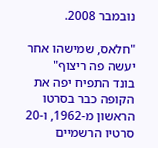נובמבר 2008.

"חלאס, שמישהו אחר יעשה פה ריצוף"
בונד התפיח יפה את הקופה כבר בסרטו הראשון מ-1962, ו-20 סרטיו הרשמיים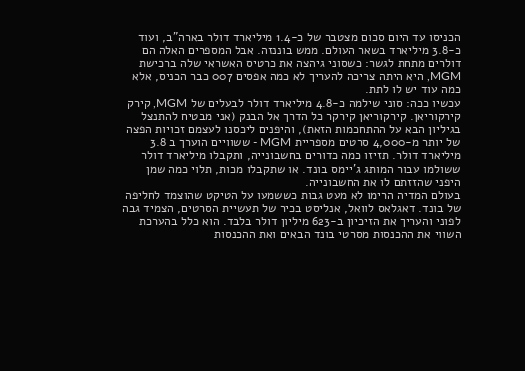הכניסו עד היום סכום מצטבר של כ-1.4 מיליארד דולר בארה"ב, ועוד כ-3.8 מיליארד בשאר העולם. ממש בוננזה. אבל המספרים האלה הם דולרים מתחת לגשר: כשסוני גיהצה את כרטיס האשראי שלה ברכישת MGM, היא היתה צריכה להעריך לא כמה אפסים 007 כבר הכניס, אלא כמה עוד יש לו לתת.
עכשיו ככה: סוני שילמה כ-4.8 מיליארד דולר לבעלים של MGM, קירק קירקוריאן. קירקוריאן קירקר כל הדרך אל הבנק (אני מבטיח להתנצל בגיליון הבא על ההתחכמות הזאת), והיפנים ליכסנו לעצמם זכויות הפצה של יותר מ-4,000 סרטים מספריית MGM - ששוויים הוערך ב 3.8 מיליארד דולר. תזיזו כמה כדורים בחשבונייה, ותקבלו מיליארד דולר ששולמו עבור המותג ג'יימס בונד. או שתקבלו מכות, תלוי כמה שמן היפני שהזזתם לו את החשבונייה.
בעולם המדיה הרימו לא מעט גבות כששמעו על הטיקט שהוצמד לחליפה של בונד. דאגלאס לוואל, אנליסט בכיר של תעשיית הסרטים, הצמיד גבה לפוני והעריך את הזיכיון ב-623 מיליון דולר בלבד. הוא כלל בהערכת השווי את ההכנסות מסרטי בונד הבאים ואת ההכנסות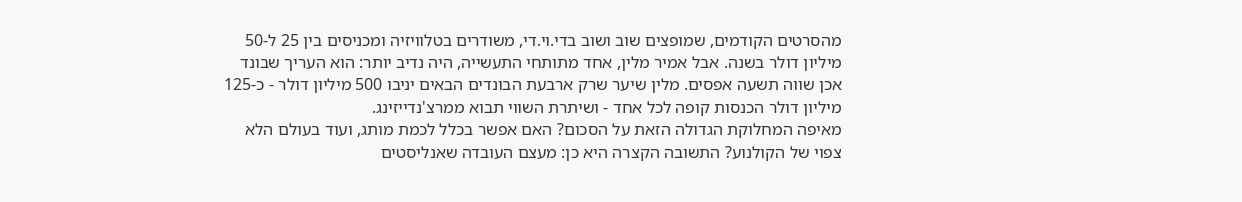מהסרטים הקודמים, שמופצים שוב ושוב בדי.וי.די, משודרים בטלוויזיה ומכניסים בין 25 ל-50 מיליון דולר בשנה. אבל אמיר מלין, אחד מתותחי התעשייה, היה נדיב יותר: הוא העריך שבונד אכן שווה תשעה אפסים. מלין שיער שרק ארבעת הבונדים הבאים יניבו 500 מיליון דולר - כ-125 מיליון דולר הכנסות קופה לכל אחד - ושיתרת השווי תבוא ממרצ'נדייזינג.
מאיפה המחלוקת הגדולה הזאת על הסכום? האם אפשר בכלל לכמת מותג, ועוד בעולם הלא צפוי של הקולנוע? התשובה הקצרה היא כן: מעצם העובדה שאנליסטים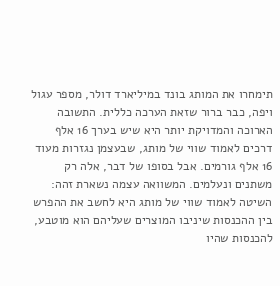תימחרו את המותג בונד במיליארד דולר, מספר עגול ויפה, כבר ברור שזאת הערכה כללית. התשובה הארוכה והמדויקת יותר היא שיש בערך 16 אלף דרכים לאמוד שווי של מותג, שבעצמן נגזרות מעוד 16 אלף גורמים. אבל בסופו של דבר, אלה רק משתנים ונעלמים. המשוואה עצמה נשארת זהה: השיטה לאמוד שווי של מותג היא לחשב את ההפרש בין ההכנסות שיניבו המוצרים שעליהם הוא מוטבע, להכנסות שהיו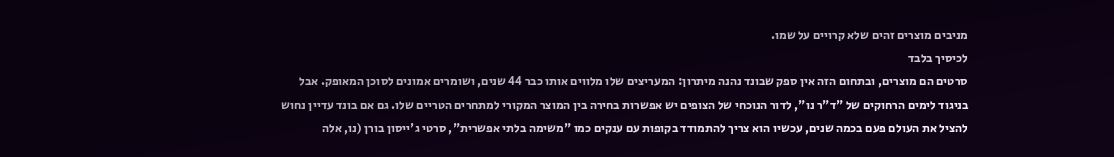מניבים מוצרים זהים שלא קרויים על שמו.
לכיסיך בלבד
סרטים הם מוצרים, ובתחום הזה אין ספק שבונד נהנה מיתרון: המעריצים שלו מלווים אותו כבר 44 שנים, ושומרים אמונים לסוכן המאופק. אבל בניגוד לימים הרחוקים של "ד"ר נו", לדור הנוכחי של הצופים יש אפשרות בחירה בין המוצר המקורי למתחרים הטריים שלו. גם אם בונד עדיין נחוש להציל את העולם פעם בכמה שנים, עכשיו הוא צריך להתמודד בקופות עם ענקים כמו "משימה בלתי אפשרית", סרטי ג'ייסון בורן (נו, אלה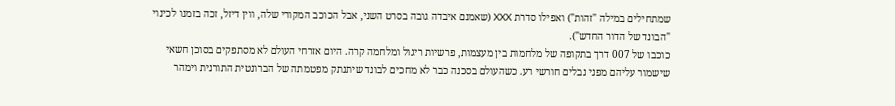שמתחילים במילה "זהות") ואפילו סדרת XXX (שאמנם איבדה גובה בסרט השני, אבל הכוכב המקורי שלה, ווין דיזל, זכה בזמנו לכינוי "הבונד של הדור החדש").
כוכבו של 007 דרך בתקופה של מלחמות בין מעצמות, פרשיות ריגול ומלחמה קרה. היום אזרחי העולם לא מסתפקים בסוכן חשאי שישמור עליהם מפני נבלים חורשי רע. כשהעולם בסכנה כבר לא מחכים לבונד שיתנתק מפטמתה של הברונטית התורנית וימהר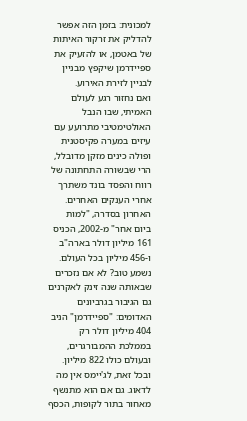למכונית: בזמן הזה אפשר להדליק את זרקור האיתות של באטמן, או להזעיק את ספיידרמן שיקפץ מבניין לבניין לזירת האירוע.
ואם נחזור רגע לעולם האמיתי, שבו הנבל האולטימטיבי מתרועע עם עיזים במערה פקיסטנית ופולה כינים מזקן מדובלל, הרי שבשורה התחתונה של רווח והפסד בונד משתרך אחרי הענקים האחרים. האחרון בסדרה, "למות ביום אחר" מ-2002, הכניס 161 מיליון דולר בארה"ב ו-456 מיליון בכל העולם. נשמע טוב? לא אם נזכרים שבאותה שנה זינק לאקרנים גם הגיבור בגרביונים האדומים: "ספיידרמן" הניב 404 מיליון דולר רק בממלכת ההמבורגרים, ובעולם כולו 822 מיליון.
ובכל זאת, לג'יימס אין מה לדאוג. גם אם הוא מתנשף מאחור בתור לקופות, הכסף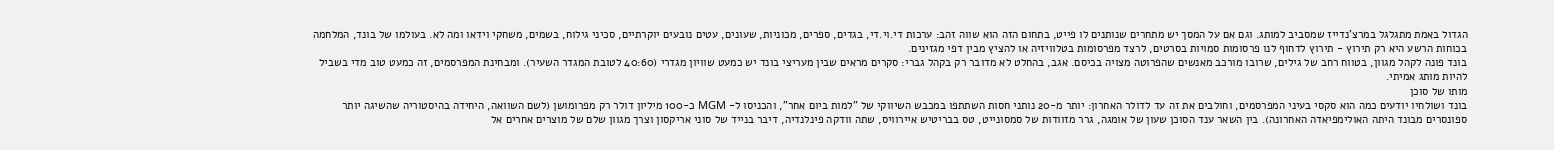הגדול באמת מתגלגל במרצ'נדייז שמסביב למותג. וגם אם על המסך יש מתחרים שנותנים לו פייט, בתחום הזה הוא שווה זהב: ערכות די.וי.די, בגדים, ספרים, מכוניות, שעונים, עטים נובעים יוקרתיים, סכיני גילוח, בשמים, משחקי וידאו ומה לא. בעולמו של בונד, המלחמה בכוחות הרשע היא רק תירוץ - תירוץ לדחוף לנו פרסומות סמויות בסרטים, לרצד מפרסומות בטלוויזיה או להציץ מבין דפי מגזינים.
בונד פונה לקהל מגוון, בטווח רחב של גילים, שרובו מורכב מאנשים שהפרוטה מצויה בכיסם. אגב, בהחלט לא מדובר רק בקהל גברי: סקרים מראים שבין מעריצי בונד יש כמעט שוויון מגדרי (40:60 לטובת המגדר השעיר). ומבחינת המפרסמים, זה כמעט טוב מדי בשביל להיות מותג אמיתי.
מותו של סוכן
בונד ושולחיו יודעים כמה הוא סקסי בעיני המפרסמים, וחולבים את זה עד לדולר האחרון: יותר מ-20 נותני חסות השתתפו במכבש השיווקי של "למות ביום אחר", והכניסו ל- MGM כ-100 מיליון דולר רק מפרומושן (לשם השוואה, היחידה בהיסטוריה שהשיגה יותר ספונסרים מבונד היתה האולימפיאדה האחרונה). בין השאר ענד הסוכן שעון של אומגה, גרר מזוודות של סמסונייט, טס בבריטיש איירוויס, שתה וודקה פינלנדיה, דיבר בנייד של סוני אריקסון וצרך מגוון שלם של מוצרים אחרים אל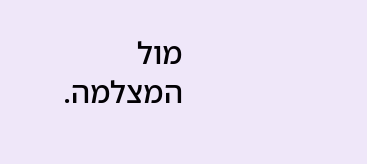מול המצלמה.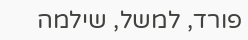פורד, למשל, שילמה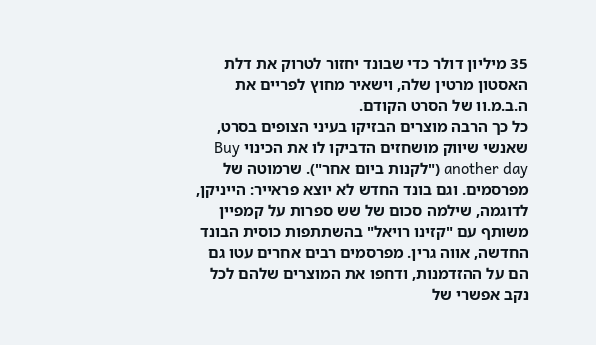35 מיליון דולר כדי שבונד יחזור לטרוק את דלת האסטון מרטין שלה, וישאיר מחוץ לפריים את ה.ב.מ.וו של הסרט הקודם.
כל כך הרבה מוצרים הבזיקו בעיני הצופים בסרט, שאנשי שיווק מושחזים הדביקו לו את הכינוי Buy another day ("לקנות ביום אחר"). שרמוטה של מפרסמים. וגם בונד החדש לא יוצא פראייר: הייניקן, לדוגמה, שילמה סכום של שש ספרות על קמפיין משותף עם "קזינו רויאל" בהשתתפות כוסית הבונד החדשה, אווה גרין. מפרסמים רבים אחרים עטו גם הם על ההזדמנות, ודחפו את המוצרים שלהם לכל נקב אפשרי של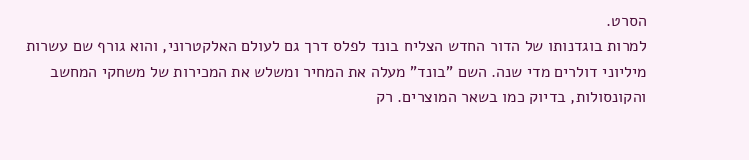הסרט.
למרות בוגדנותו של הדור החדש הצליח בונד לפלס דרך גם לעולם האלקטרוני, והוא גורף שם עשרות מיליוני דולרים מדי שנה. השם "בונד" מעלה את המחיר ומשלש את המכירות של משחקי המחשב והקונסולות, בדיוק כמו בשאר המוצרים. רק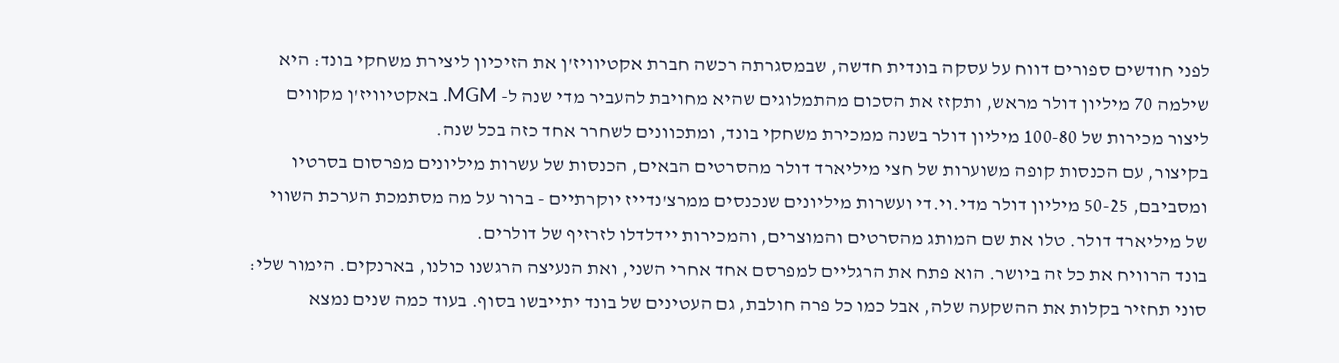לפני חודשים ספורים דווח על עסקה בונדית חדשה, שבמסגרתה רכשה חברת אקטיוויז'ן את הזיכיון ליצירת משחקי בונד: היא שילמה 70 מיליון דולר מראש, ותקזז את הסכום מהתמלוגים שהיא מחויבת להעביר מדי שנה ל- MGM. באקטיוויז'ן מקווים ליצור מכירות של 100-80 מיליון דולר בשנה ממכירת משחקי בונד, ומתכוונים לשחרר אחד כזה בכל שנה.
בקיצור, עם הכנסות קופה משוערות של חצי מיליארד דולר מהסרטים הבאים, הכנסות של עשרות מיליונים מפרסום בסרטיו ומסביבם, 50-25 מיליון דולר מדי.וי.די ועשרות מיליונים שנכנסים ממרצ'נדייז יוקרתיים - ברור על מה מסתמכת הערכת השווי של מיליארד דולר. טלו את שם המותג מהסרטים והמוצרים, והמכירות יידלדלו לזרזיף של דולרים.
בונד הרוויח את כל זה ביושר. הוא פתח את הרגליים למפרסם אחד אחרי השני, ואת הנעיצה הרגשנו כולנו, בארנקים. הימור שלי: סוני תחזיר בקלות את ההשקעה שלה, אבל כמו כל פרה חולבת, גם העטינים של בונד יתייבשו בסוף. בעוד כמה שנים נמצא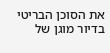את הסוכן הבריטי בדיור מוגן של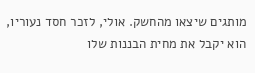מותגים שיצאו מהחשק. אולי, לזכר חסד נעוריו, הוא יקבל את מחית הבננות שלו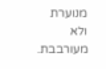מנוערת ולא מעורבבת.